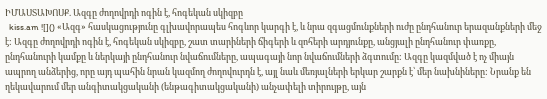ԻՄԱՍՏԱԽՈՍՔ. Ազգը ժողովրդի ոգին է, հոգեկան սկիզբը
  kiss.am ![]() «Ազգ» հասկացությունը գլխավորապես հոգևոր կարգի է, և նրա զգացմունքների ուժը ընդհանուր երազանքների մեջ է: Ազգը ժողովրդի ոգին է, հոգեկան սկիզբը, շատ տարիների ճիգերի և զոհերի արդյունքը, անցյալի ընդհանուր փառքը, ընդհանուրի կամքը և ներկայի ընդհանուր նվաճումները, ապագայի նոր նվաճումների ձգտումը: Ազգը կազմված է ոչ միայն ապրող անձերից, որը այդ պահին նրան կազմող ժողովուրդն է, այլ նաև մեռյալների երկար շարքն է՝ մեր նախնիները: Նրանք են ղեկավարում մեր անգիտակցականի (ենթագիտակցականի) անչափելի տիրույթը, այն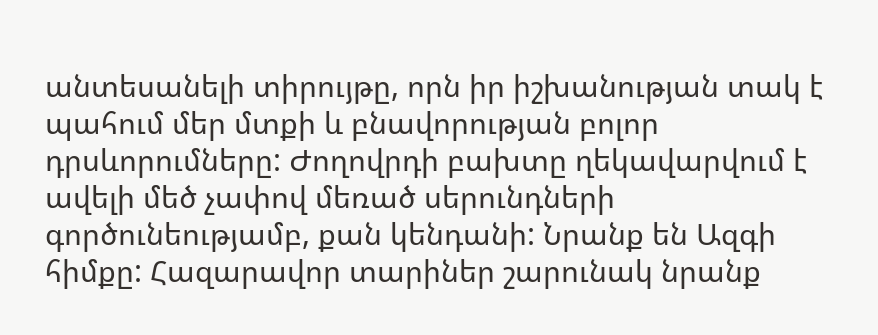անտեսանելի տիրույթը, որն իր իշխանության տակ է պահում մեր մտքի և բնավորության բոլոր դրսևորումները: Ժողովրդի բախտը ղեկավարվում է ավելի մեծ չափով մեռած սերունդների գործունեությամբ, քան կենդանի: Նրանք են Ազգի հիմքը: Հազարավոր տարիներ շարունակ նրանք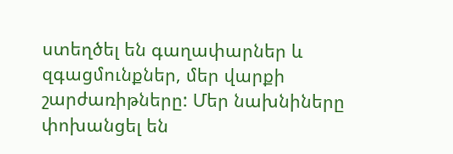ստեղծել են գաղափարներ և զգացմունքներ, մեր վարքի շարժառիթները: Մեր նախնիները փոխանցել են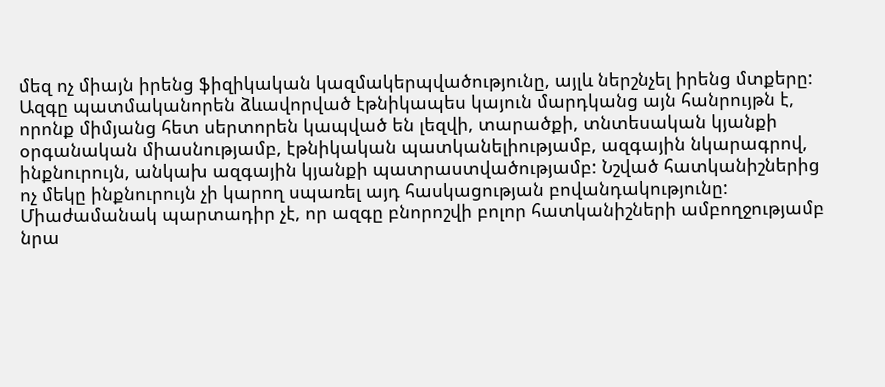մեզ ոչ միայն իրենց ֆիզիկական կազմակերպվածությունը, այլև ներշնչել իրենց մտքերը: Ազգը պատմականորեն ձևավորված էթնիկապես կայուն մարդկանց այն հանրույթն է, որոնք միմյանց հետ սերտորեն կապված են լեզվի, տարածքի, տնտեսական կյանքի օրգանական միասնությամբ, էթնիկական պատկանելիությամբ, ազգային նկարագրով, ինքնուրույն, անկախ ազգային կյանքի պատրաստվածությամբ: Նշված հատկանիշներից ոչ մեկը ինքնուրույն չի կարող սպառել այդ հասկացության բովանդակությունը: Միաժամանակ պարտադիր չէ, որ ազգը բնորոշվի բոլոր հատկանիշների ամբողջությամբ նրա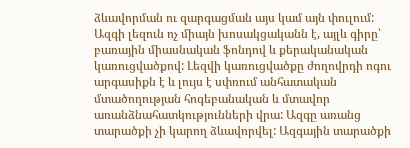ձևավորման ու զարգացման այս կամ այն փուլում: Ազգի լեզուն ոչ միայն խոսակցականն է, այլև գիրը՝ բառային միասնական ֆոնդով և քերականական կառուցվածքով: Լեզվի կառուցվածքը ժողովրդի ոգու արգասիքն է և լույս է սփռում անհատական մտածողության հոգեբանական և մտավոր առանձնահատկությունների վրա: Ազգը առանց տարածքի չի կարող ձևավորվել: Ազգային տարածքի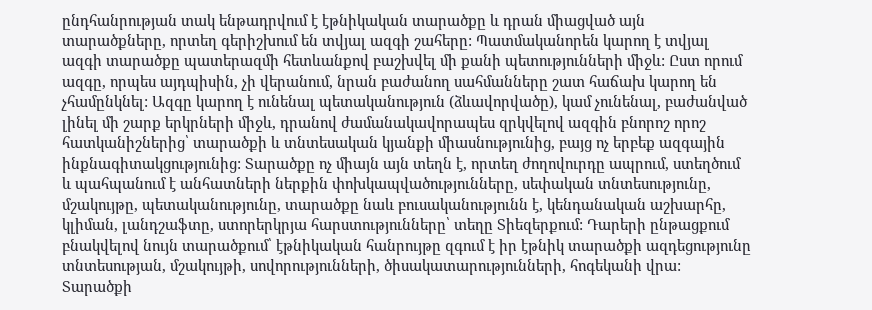ընդհանրության տակ ենթադրվում է էթնիկական տարածքը և դրան միացված այն տարածքները, որտեղ գերիշխում են տվյալ ազգի շահերը: Պատմականորեն կարող է տվյալ ազգի տարածքը պատերազմի հետևանքով բաշխվել մի քանի պետությունների միջև: Ըստ որում ազգը, որպես այդպիսին, չի վերանում, նրան բաժանող սահմանները շատ հաճախ կարող են չհամընկնել: Ազգը կարող է ունենալ պետականություն (ձևավորվածը), կամ չունենալ, բաժանված լինել մի շարք երկրների միջև, դրանով ժամանակավորապես զրկվելով ազգին բնորոշ որոշ հատկանիշներից՝ տարածքի և տնտեսական կյանքի միասնությունից, բայց ոչ երբեք ազգային ինքնագիտակցությունից: Տարածքը ոչ միայն այն տեղն է, որտեղ ժողովուրդը ապրում, ստեղծում և պահպանում է անհատների ներքին փոխկապվածությունները, սեփական տնտեսությունը, մշակույթը, պետականությունը, տարածքը նաև բուսականությունն է, կենդանական աշխարհը, կլիման, լանդշաֆտը, ստորերկրյա հարստությունները՝ տեղը Տիեզերքում: Դարերի ընթացքում բնակվելով նույն տարածքում՝ էթնիկական հանրույթը զգում է իր էթնիկ տարածքի ազդեցությունը տնտեսության, մշակույթի, սովորությունների, ծիսակատարությունների, հոգեկանի վրա: Տարածքի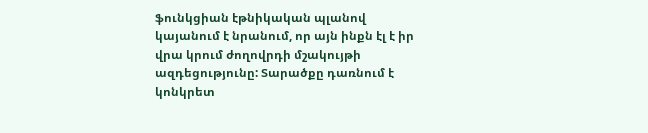ֆունկցիան էթնիկական պլանով կայանում է նրանում, որ այն ինքն էլ է իր վրա կրում ժողովրդի մշակույթի ազդեցությունը: Տարածքը դառնում է կոնկրետ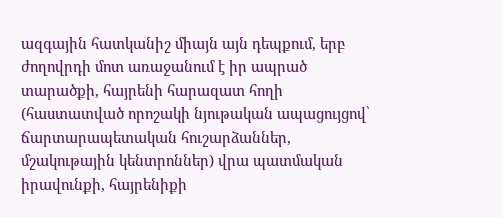ազգային հատկանիշ միայն այն դեպքում, երբ ժողովրդի մոտ առաջանում է իր ապրած տարածքի, հայրենի հարազատ հողի (հաստատված որոշակի նյութական ապացույցով՝ ճարտարապետական հուշարձաններ, մշակութային կենտրոններ) վրա պատմական իրավունքի, հայրենիքի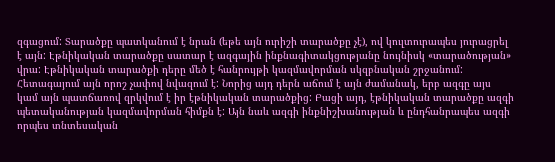զգացում: Տարածքը պատկանում է նրան (եթե այն ուրիշի տարածքը չէ), ով կուլտուրապես յուրացրել է այն: Էթնիկական տարածքը սատար է ազգային ինքնագիտակցությանը նույնիսկ «տարածության» վրա: Էթնիկական տարածքի դերը մեծ է հանրույթի կազմավորման սկզբնական շրջանում: Հետագայում այն որոշ չափով նվազում է: Նորից այդ դերն աճում է այն ժամանակ, երբ ազգը այս կամ այն պատճառով զրկվում է իր էթնիկական տարածքից: Բացի այդ, էթնիկական տարածքը ազգի պետականության կազմավորման հիմքն է: Այն նաև ազգի ինքնիշխանության և ընդհանրապես ազգի որպես տնտեսական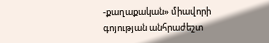-քաղաքական» միավորի գոյության անհրաժեշտ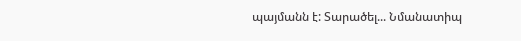պայմանն է: Տարածել... Նմանատիպ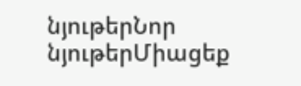նյութերՆոր նյութերՄիացեք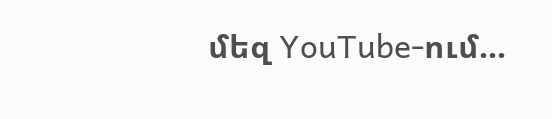մեզ YouTube-ում...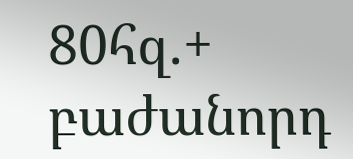80հզ.+ բաժանորդ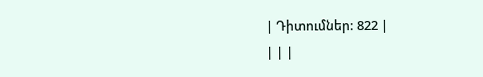| Դիտումներ: 822 |
| | |